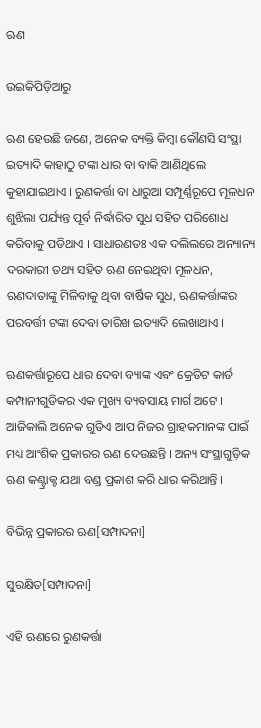ଋଣ

ଉଇକିପିଡ଼ିଆ‌ରୁ

ଋଣ ହେଉଛି ଜଣେ, ଅନେକ ବ୍ୟକ୍ତି କିମ୍ବା କୌଣସି ସଂସ୍ଥା ଇତ୍ୟାଦି କାହାଠୁ ଟଙ୍କା ଧାର ବା ବାକି ଆଣିଥିଲେ କୁହାଯାଇଥାଏ । ରୁଣକର୍ତ୍ତା ବା ଧାରୁଆ ସମ୍ପୂର୍ଣ୍ଣରୂପେ ମୂଳଧନ ଶୁଝିଲା ପର୍ଯ୍ୟନ୍ତ ପୂର୍ବ ନିର୍ଦ୍ଧାରିତ ସୁଧ ସହିତ ପରିଶୋଧ କରିବାକୁ ପଡିଥାଏ । ସାଧାରଣତଃ ଏକ ଦଲିଲରେ ଅନ୍ୟାନ୍ୟ ଦରକାରୀ ତଥ୍ୟ ସହିତ ଋଣ ନେଇଥିବା ମୂଳଧନ, ଋଣଦାତାଙ୍କୁ ମିଳିବାକୁ ଥିବା ବାର୍ଷିକ ସୁଧ, ଋଣକର୍ତ୍ତାଙ୍କର ପରବର୍ତ୍ତୀ ଟଙ୍କା ଦେବା ତାରିଖ ଇତ୍ୟାଦି ଲେଖାଥାଏ ।

ଋଣକର୍ତ୍ତାରୂପେ ଧାର ଦେବା ବ୍ୟାଙ୍କ ଏବଂ କ୍ରେଡିଟ କାର୍ଡ କମ୍ପାନୀଗୁଡିକର ଏକ ମୁଖ୍ୟ ବ୍ୟବସାୟ ମାର୍ଗ ଅଟେ । ଆଜିକାଲି ଅନେକ ଗୁଡିଏ ଆପ ନିଜର ଗ୍ରାହକମାନଙ୍କ ପାଇଁ ମଧ୍ୟ ଆଂଶିକ ପ୍ରକାରର ଋଣ ଦେଉଛନ୍ତି । ଅନ୍ୟ ସଂସ୍ଥାଗୁଡ଼ିକ ଋଣ କଣ୍ଟ୍ରାକ୍ଟ ଯଥା ବଣ୍ଡ ପ୍ରକାଶ କରି ଧାର କରିଥାନ୍ତି ।

ବିଭିନ୍ନ ପ୍ରକାରର ଋଣ[ସମ୍ପାଦନା]

ସୁରକ୍ଷିତ[ସମ୍ପାଦନା]

ଏହି ଋଣରେ ରୁଣକର୍ତ୍ତା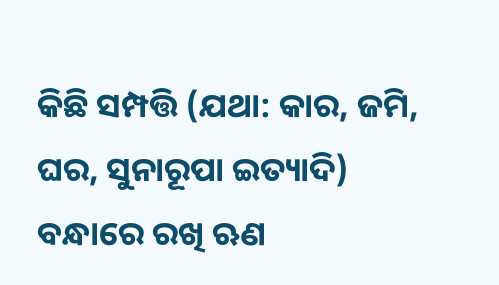କିଛି ସମ୍ପତ୍ତି (ଯଥା: କାର, ଜମି, ଘର, ସୁନାରୂପା ଇତ୍ୟାଦି) ବନ୍ଧାରେ ରଖି ଋଣ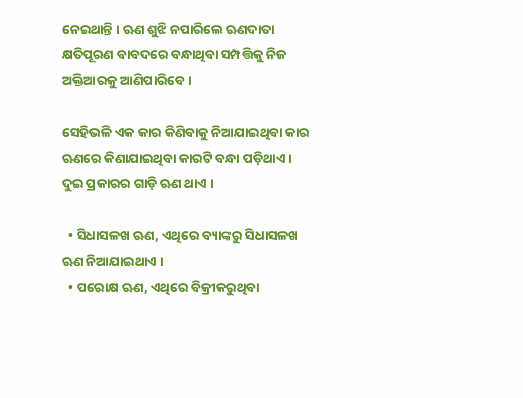ନେଇଥାନ୍ତି । ଋଣ ଶୁଝି ନପାରିଲେ ଋଣଦାତା କ୍ଷତିପୂରଣ ବାବଦରେ ବନ୍ଧାଥିବା ସମ୍ପତ୍ତିକୁ ନିଜ ଅକ୍ତିଆରକୁ ଆଣିପାରିବେ ।

ସେହିଭଳି ଏକ କାର କିଣିବାକୁ ନିଆଯାଇଥିବା କାର ଋଣରେ କିଣାଯାଇଥିବା କାରଟି ବନ୍ଧା ପଡ଼ିଥାଏ । ଦୁଇ ପ୍ରକାରର ଗାଡ଼ି ଋଣ ଥାଏ ।

  • ସିଧାସଳଖ ଋଣ, ଏଥିରେ ବ୍ୟାଙ୍କରୁ ସିଧାସଳଖ ଋଣ ନିଆଯାଇଥାଏ ।
  • ପରୋକ୍ଷ ଋଣ, ଏଥିରେ ବିକ୍ରୀକରୁଥିବା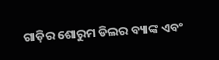ଗାଡ଼ିର ଶୋରୁମ ଡିଲର ବ୍ୟାଙ୍କ ଏବଂ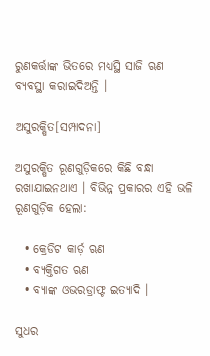ରୁଣକର୍ତ୍ତାଙ୍କ ଭିତରେ ମଧ୍ୟସ୍ଥି ସାଜି ଋଣ ବ୍ୟବସ୍ଥା କରାଇଦିଅନ୍ତି ।

ଅସୁରକ୍ଷିତ[ସମ୍ପାଦନା]

ଅସୁରକ୍ଷିତ ରୂଣଗୁଡ଼ିକରେ କିଛି ବନ୍ଧା ରଖାଯାଇନଥାଏ । ବିଭିନ୍ନ ପ୍ରକାରର ଏହି ଭଳି ରୂଣଗୁଡ଼ିକ ହେଲା:

  • କ୍ରେଡିଟ କାର୍ଡ଼ ଋଣ
  • ବ୍ୟକ୍ତିଗତ ଋଣ
  • ବ୍ୟାଙ୍କ ଓଭରଡ୍ରାଫ୍ଟ ଇତ୍ୟାଦି ।

ସୁଧର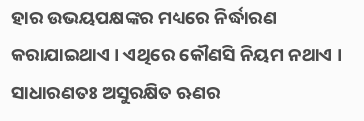ହାର ଉଭୟପକ୍ଷଙ୍କର ମଧ୍ୟରେ ନିର୍ଦ୍ଧାରଣ କରାଯାଇଥାଏ । ଏଥିରେ କୌଣସି ନିୟମ ନଥାଏ । ସାଧାରଣତଃ ଅସୁରକ୍ଷିତ ଋଣର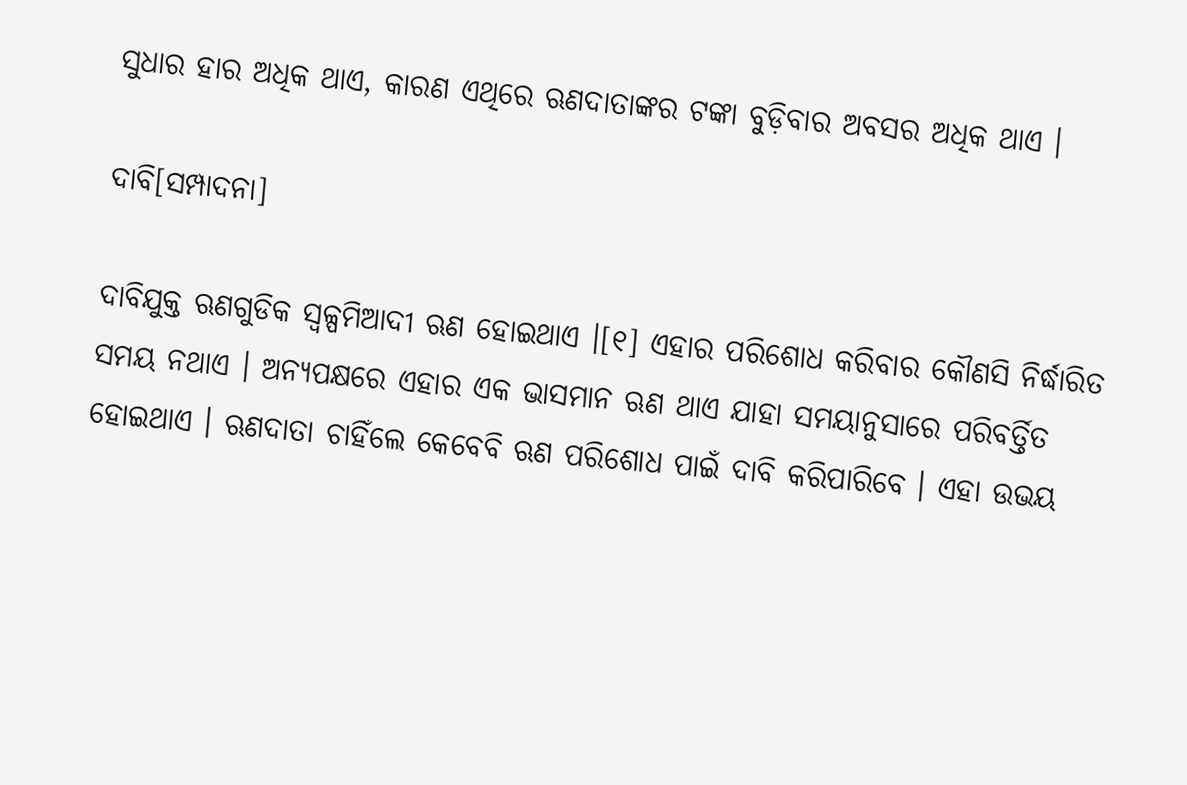ସୁଧାର ହାର ଅଧିକ ଥାଏ, କାରଣ ଏଥିରେ ଋଣଦାତାଙ୍କର ଟଙ୍କା ବୁଡ଼ିବାର ଅବସର ଅଧିକ ଥାଏ ।

ଦାବି[ସମ୍ପାଦନା]

ଦାବିଯୁକ୍ତ ଋଣଗୁଡିକ ସ୍ୱଳ୍ପମିଆଦୀ ଋଣ ହୋଇଥାଏ ।[୧] ଏହାର ପରିଶୋଧ କରିବାର କୌଣସି ନିର୍ଦ୍ଧାରିତ ସମୟ ନଥାଏ । ଅନ୍ୟପକ୍ଷରେ ଏହାର ଏକ ଭାସମାନ ଋଣ ଥାଏ ଯାହା ସମୟାନୁସାରେ ପରିବର୍ତ୍ତିତ ହୋଇଥାଏ । ଋଣଦାତା ଚାହିଁଲେ କେବେବି ଋଣ ପରିଶୋଧ ପାଇଁ ଦାବି କରିପାରିବେ । ଏହା ଉଭୟ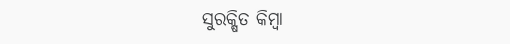ସୁରକ୍ଷିତ କିମ୍ବା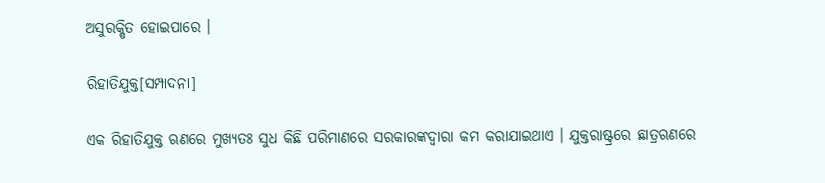ଅସୁରକ୍ଷିତ ହୋଇପାରେ ।

ରିହାତିଯୁକ୍ତ[ସମ୍ପାଦନା]

ଏକ ରିହାତିଯୁକ୍ତ ଋଣରେ ମୁଖ୍ୟତଃ ସୁଧ କିଛି ପରିମାଣରେ ସରକାରଙ୍କଦ୍ୱାରା କମ କରାଯାଇଥାଏ । ଯୁକ୍ତରାଷ୍ଟ୍ରରେ ଛାତ୍ରଋଣରେ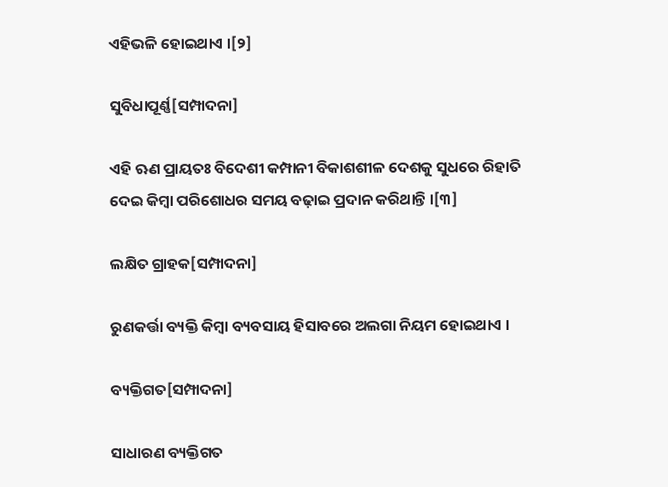ଏହିଭଳି ହୋଇଥାଏ ।[୨]

ସୁବିଧାପୂର୍ଣ୍ଣ[ସମ୍ପାଦନା]

ଏହି ଋଣ ପ୍ରାୟତଃ ବିଦେଶୀ କମ୍ପାନୀ ବିକାଶଶୀଳ ଦେଶକୁ ସୁଧରେ ରିହାତି ଦେଇ କିମ୍ବା ପରିଶୋଧର ସମୟ ବଢ଼ାଇ ପ୍ରଦାନ କରିଥାନ୍ତି ।[୩]

ଲକ୍ଷିତ ଗ୍ରାହକ[ସମ୍ପାଦନା]

ରୁଣକର୍ତ୍ତା ବ୍ୟକ୍ତି କିମ୍ବା ବ୍ୟବସାୟ ହିସାବରେ ଅଲଗା ନିୟମ ହୋଇଥାଏ ।

ବ୍ୟକ୍ତିଗତ[ସମ୍ପାଦନା]

ସାଧାରଣ ବ୍ୟକ୍ତିଗତ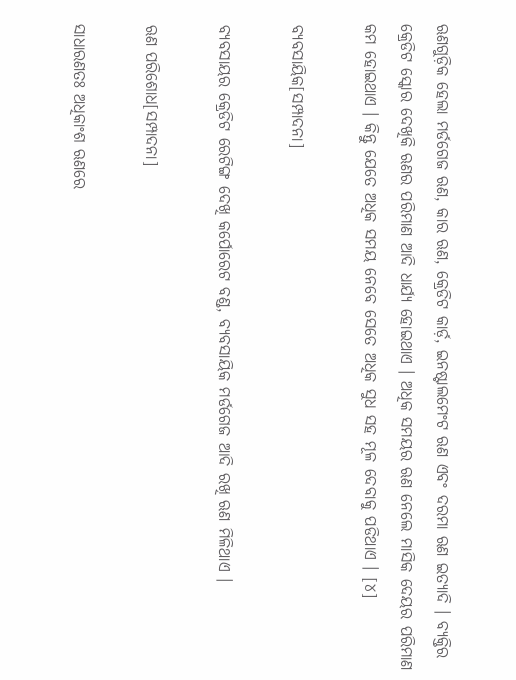ଋଣଗୁଡ଼ିକ ହେଲା ମର୍ଡଗେଜ ଋଣ, କାର ଋଣ, କ୍ରେଡିଟ କାର୍ଡ଼, ଇନଷ୍ଟାଲମେଂଟ ଋଣ ଏବଂ ଦରମା ଋଣ ଇତ୍ୟାଦି । ବ୍ୟକ୍ତିର କ୍ରେଡିଟ ସ୍କୋର ଦେଖିକି ଋଣର ପରିମାଣ ଆଦି ଧାର୍ଯ୍ୟ ହୋଇଥାଏ । ଅଧିକ ସମୟର ଋଣ ନେଲେ ମାସିକ ଦେୟର ପରିମାଣ କମ ହୋଇଥାଏ । କିନ୍ତୁ ଯେତେ ଅଧିକ ସମୟ ନେବେ ସେତେ ଅଧିକ ସୁଧ ସହ ମୂଳ ଦେବାକୁ ପଡିଥାଏ । [୪]

ବ୍ୟବସାୟିକ[ସମ୍ପାଦନା]

ବ୍ୟବସାୟର କ୍ରେଡିଟ ରେଟିଙ୍ଗ ଦେଖି କର୍ପୋରେଟ ବଣ୍ଡ, ବ୍ୟବସାୟିକ ମର୍ଡଗେଜ ଆଦି ରଖି ଋଣ ମିଳିଥାଏ ।

ଋଣ ପରିଶୋଧ[ସମ୍ପାଦନା]

ସାଧାରଣତଃ ଅଧିକାଂଶ ଋଣରେ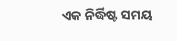ଏକ ନିର୍ଦ୍ଧିଷ୍ଟ ସମୟ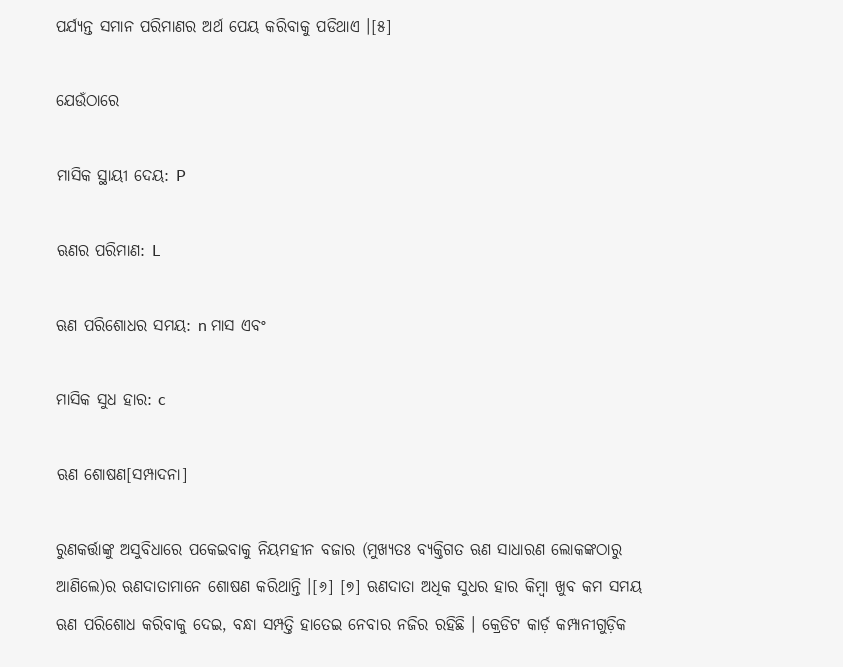ପର୍ଯ୍ୟନ୍ତ ସମାନ ପରିମାଣର ଅର୍ଥ ପେୟ କରିବାକୁ ପଡିଥାଏ ।[୫]

ଯେଉଁଠାରେ

ମାସିକ ସ୍ଥାୟୀ ଦେୟ: P

ଋଣର ପରିମାଣ: L

ଋଣ ପରିଶୋଧର ସମୟ: n ମାସ ଏବଂ

ମାସିକ ସୁଧ ହାର: c

ଋଣ ଶୋଷଣ[ସମ୍ପାଦନା]

ରୁଣକର୍ତ୍ତାଙ୍କୁ ଅସୁବିଧାରେ ପକେଇବାକୁ ନିୟମହୀନ ବଜାର (ମୁଖ୍ୟତଃ ବ୍ୟକ୍ତିଗତ ଋଣ ସାଧାରଣ ଲୋକଙ୍କଠାରୁ ଆଣିଲେ)ର ଋଣଦାତାମାନେ ଶୋଷଣ କରିଥାନ୍ତି ।[୬] [୭] ଋଣଦାତା ଅଧିକ ସୁଧର ହାର କିମ୍ବା ଖୁବ କମ ସମୟ ଋଣ ପରିଶୋଧ କରିବାକୁ ଦେଇ, ବନ୍ଧା ସମ୍ପତ୍ତି ହାତେଇ ନେବାର ନଜିର ରହିଛି । କ୍ରେଡିଟ କାର୍ଡ଼ କମ୍ପାନୀଗୁଡ଼ିକ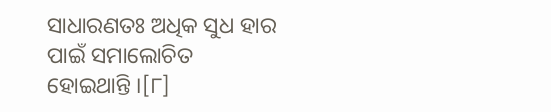ସାଧାରଣତଃ ଅଧିକ ସୁଧ ହାର ପାଇଁ ସମାଲୋଚିତ ହୋଇଥାନ୍ତି ।[୮]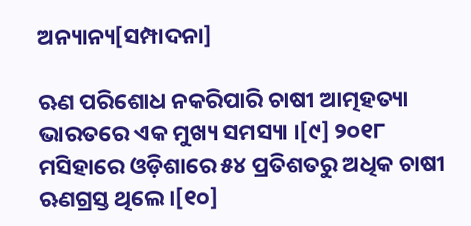ଅନ୍ୟାନ୍ୟ[ସମ୍ପାଦନା]

ଋଣ ପରିଶୋଧ ନକରିପାରି ଚାଷୀ ଆତ୍ମହତ୍ୟା ଭାରତରେ ଏକ ମୁଖ୍ୟ ସମସ୍ୟା ।[୯] ୨୦୧୮ ମସିହାରେ ଓଡ଼ିଶାରେ ୫୪ ପ୍ରତିଶତରୁ ଅଧିକ ଚାଷୀ ଋଣଗ୍ରସ୍ତ ଥିଲେ ।[୧୦]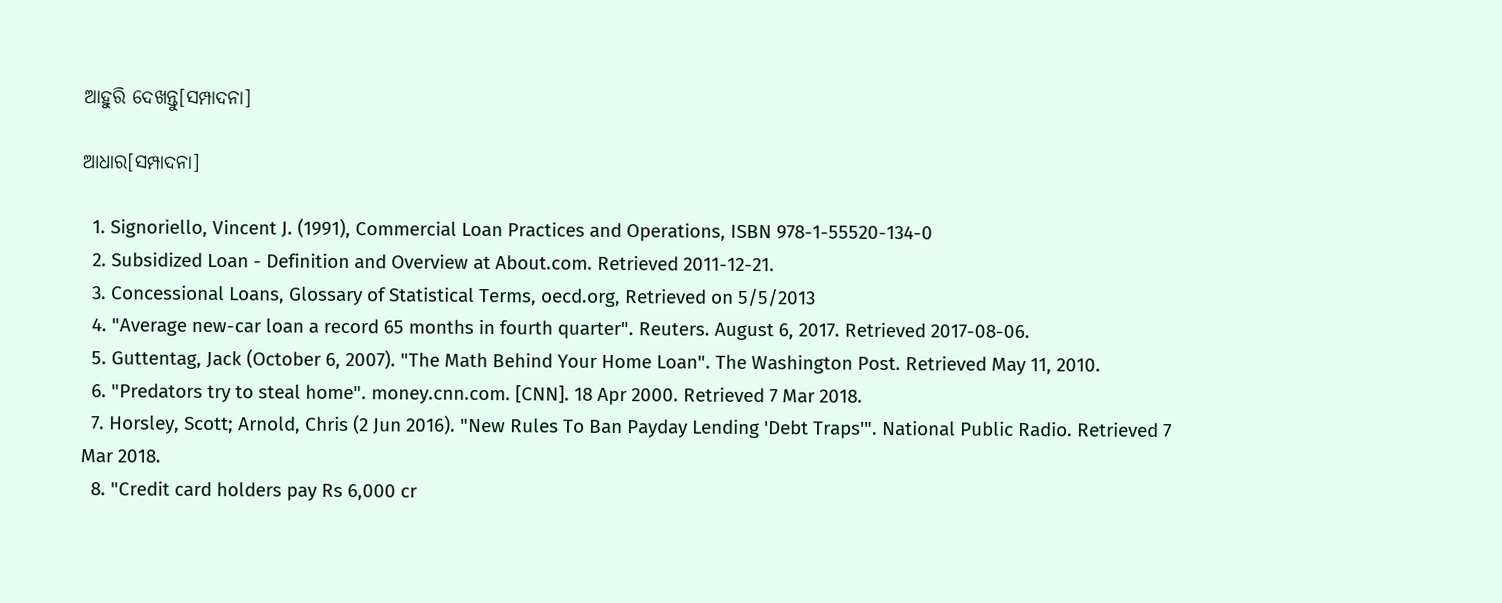ଆହୁରି ଦେଖନ୍ତୁ[ସମ୍ପାଦନା]

ଆଧାର[ସମ୍ପାଦନା]

  1. Signoriello, Vincent J. (1991), Commercial Loan Practices and Operations, ISBN 978-1-55520-134-0
  2. Subsidized Loan - Definition and Overview at About.com. Retrieved 2011-12-21.
  3. Concessional Loans, Glossary of Statistical Terms, oecd.org, Retrieved on 5/5/2013
  4. "Average new-car loan a record 65 months in fourth quarter". Reuters. August 6, 2017. Retrieved 2017-08-06.
  5. Guttentag, Jack (October 6, 2007). "The Math Behind Your Home Loan". The Washington Post. Retrieved May 11, 2010.
  6. "Predators try to steal home". money.cnn.com. [CNN]. 18 Apr 2000. Retrieved 7 Mar 2018.
  7. Horsley, Scott; Arnold, Chris (2 Jun 2016). "New Rules To Ban Payday Lending 'Debt Traps'". National Public Radio. Retrieved 7 Mar 2018.
  8. "Credit card holders pay Rs 6,000 cr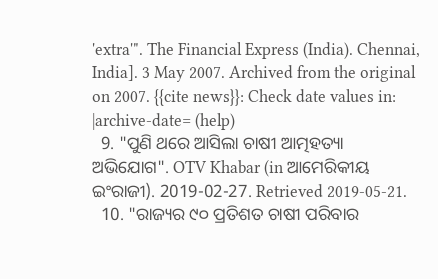'extra'". The Financial Express (India). Chennai, India]. 3 May 2007. Archived from the original on 2007. {{cite news}}: Check date values in: |archive-date= (help)
  9. "ପୁଣି ଥରେ ଆସିଲା ଚାଷୀ ଆତ୍ମହତ୍ୟା ଅଭିଯୋଗ". OTV Khabar (in ଆମେରିକୀୟ ଇଂରାଜୀ). 2019-02-27. Retrieved 2019-05-21.
  10. "ରାଜ୍ୟର ୯୦ ପ୍ରତିଶତ ଚାଷୀ ପରିବାର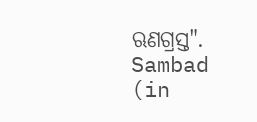ଋଣଗ୍ରସ୍ତ". Sambad (in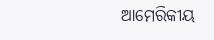ଆମେରିକୀୟ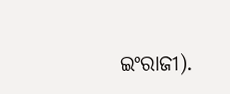ଇଂରାଜୀ).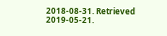2018-08-31. Retrieved 2019-05-21.